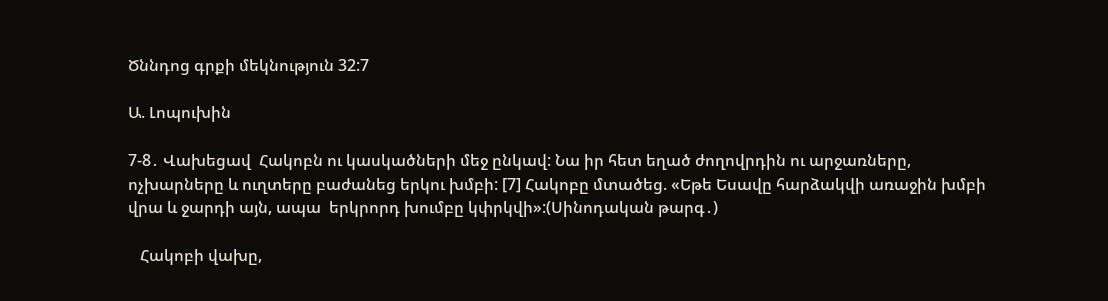Ծննդոց գրքի մեկնություն 32:7

Ա. Լոպուխին

7-8․ Վախեցավ  Հակոբն ու կասկածների մեջ ընկավ: Նա իր հետ եղած ժողովրդին ու արջառները, ոչխարները և ուղտերը բաժանեց երկու խմբի: [7] Հակոբը մտածեց. «Եթե Եսավը հարձակվի առաջին խմբի վրա և ջարդի այն, ապա  երկրորդ խումբը կփրկվի»:(Սինոդական թարգ․)

   Հակոբի վախը,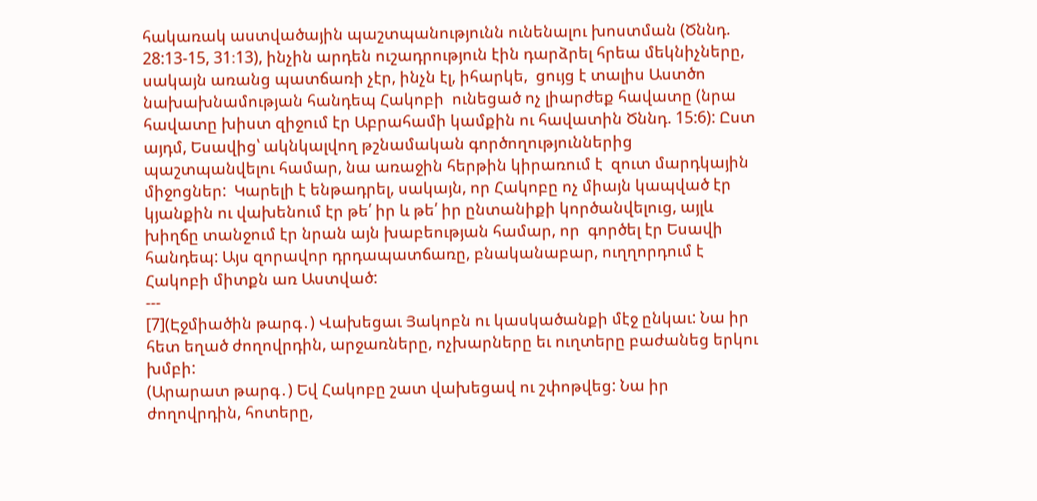հակառակ աստվածային պաշտպանությունն ունենալու խոստման (Ծննդ. 28:13-15, 31։13), ինչին արդեն ուշադրություն էին դարձրել հրեա մեկնիչները, սակայն առանց պատճառի չէր, ինչն էլ, իհարկե,  ցույց է տալիս Աստծո նախախնամության հանդեպ Հակոբի  ունեցած ոչ լիարժեք հավատը (նրա հավատը խիստ զիջում էր Աբրահամի կամքին ու հավատին Ծննդ. 15:6): Ըստ այդմ, Եսավից՝ ակնկալվող թշնամական գործողություններից պաշտպանվելու համար, նա առաջին հերթին կիրառում է  զուտ մարդկային միջոցներ:  Կարելի է ենթադրել, սակայն, որ Հակոբը ոչ միայն կապված էր կյանքին ու վախենում էր թե՛ իր և թե՛ իր ընտանիքի կործանվելուց, այլև խիղճը տանջում էր նրան այն խաբեության համար, որ  գործել էր Եսավի հանդեպ: Այս զորավոր դրդապատճառը, բնականաբար, ուղղորդում է Հակոբի միտքն առ Աստված:
---
[7](Էջմիածին թարգ․) Վախեցաւ Յակոբն ու կասկածանքի մէջ ընկաւ: Նա իր հետ եղած ժողովրդին, արջառները, ոչխարները եւ ուղտերը բաժանեց երկու խմբի:
(Արարատ թարգ․) Եվ Հակոբը շատ վախեցավ ու շփոթվեց: Նա իր ժողովրդին, հոտերը,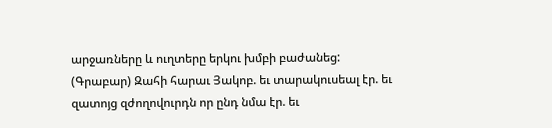արջառները և ուղտերը երկու խմբի բաժանեց:
(Գրաբար) Զահի հարաւ Յակոբ. եւ տարակուսեալ էր. եւ զատոյց զժողովուրդն որ ընդ նմա էր. եւ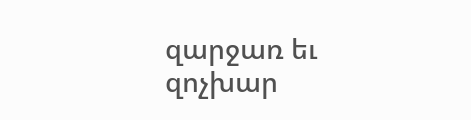զարջառ եւ զոչխար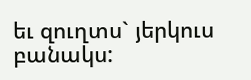եւ զուղտս` յերկուս բանակս: